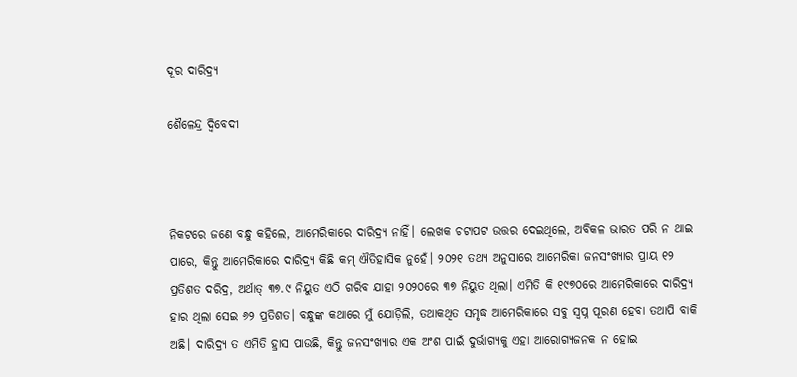ଦୂର ଦାରିଦ୍ର୍ୟ

ଶୈଳେନ୍ଦ୍ର ଦ୍ୱିବେଦୀ



ନିକଟରେ ଜଣେ ବନ୍ଧୁ କହିଲେ, ଆମେରିକାରେ ଦାରିଦ୍ର୍ୟ ନାହିଁ। ଲେଖକ ଚଟାପଟ ଉତ୍ତର ଦେଇଥିଲେ, ଅବିକଳ ଭାରତ ପରି ନ ଥାଇ ପାରେ, କିନ୍ତୁ ଆମେରିକାରେ ଦାରିଦ୍ର୍ୟ କିଛି କମ୍‌ ଐତିହାସିକ ନୁହେଁ। ୨୦୨୧ ତଥ୍ୟ ଅନୁସାରେ ଆମେରିକା ଜନସଂଖ୍ୟାର ପ୍ରାୟ ୧୨ ପ୍ରତିଶତ ଦରିଦ୍ର, ଅର୍ଥାତ୍‌ ୩୭.୯ ନିୟୁତ ଏଠି ଗରିବ ଯାହା ୨୦୨୦ରେ ୩୭ ନିୟୁତ ଥିଲା। ଏମିତି କି ୧୯୭୦ରେ ଆମେରିକାରେ ଦାରିଦ୍ର୍ୟ ହାର ଥିଲା ସେଇ ୬୨ ପ୍ରତିଶତ। ବନ୍ଧୁଙ୍କ କଥାରେ ମୁଁ ଯୋଡ଼ିଲି, ତଥାକଥିତ ସମୃଦ୍ଧ ଆମେରିକାରେ ସବୁ ସ୍ବପ୍ନ ପୂରଣ ହେବା ତଥାପି ବାକି ଅଛି। ଦାରିଦ୍ର୍ୟ ତ ଏମିତି ହ୍ରାସ ପାଉଛି, କିନ୍ତୁ ଜନସଂଖ୍ୟାର ଏକ ଅଂଶ ପାଇଁ ଦୁର୍ଭାଗ୍ୟକୁ ଏହା ଆରୋଗ୍ୟଜନକ ନ ହୋଇ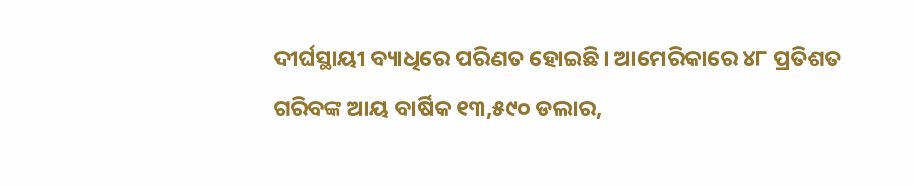ଦୀର୍ଘସ୍ଥାୟୀ ବ୍ୟାଧିରେ ପରିଣତ ହୋଇଛି। ଆମେରିକାରେ ୪୮ ପ୍ରତିଶତ ଗରିବଙ୍କ ଆୟ ବାର୍ଷିକ ୧୩,୫୯୦ ଡଲାର,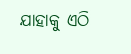ଯାହାକୁ ଏଠି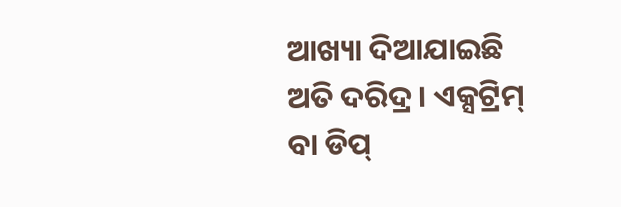ଆଖ୍ୟା ଦିଆଯାଇଛି ଅତି ଦରିଦ୍ର। ଏକ୍ସଟ୍ରିମ୍‌ ବା ଡିପ୍‌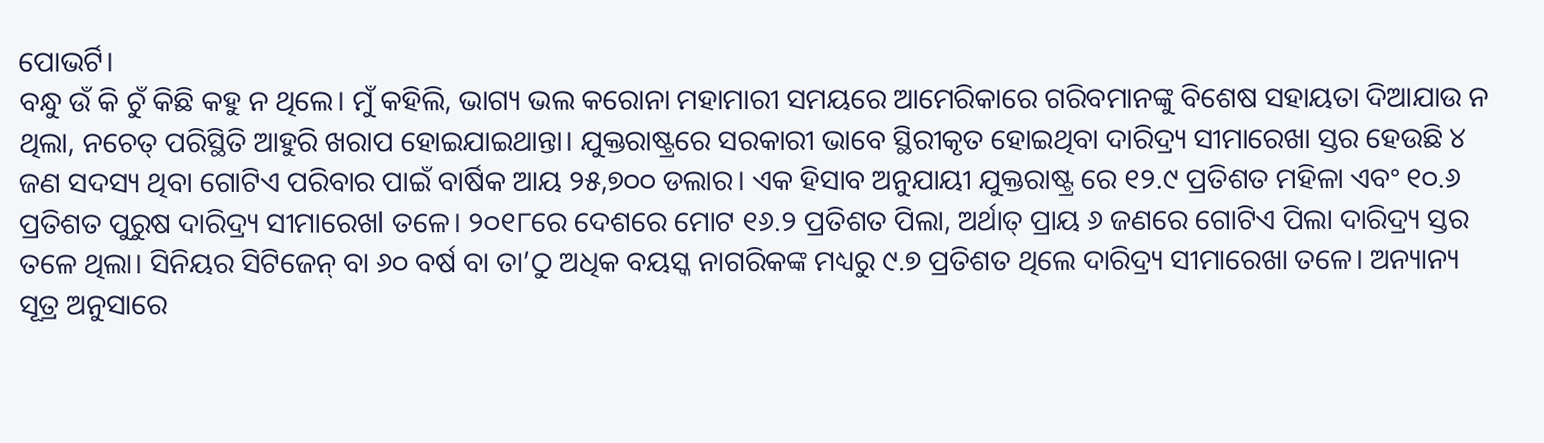ପୋଭର୍ଟି।
ବନ୍ଧୁ ଉଁ କି ଚୁଁ କିଛି କହୁ ନ ଥିଲେ। ମୁଁ କହିଲି, ଭାଗ୍ୟ ଭଲ କରୋନା ମହାମାରୀ ସମୟରେ ଆମେରିକାରେ ଗରିବମାନଙ୍କୁ ବିଶେଷ ସହାୟତା ଦିଆଯାଉ ନ ଥିଲା, ନଚେତ୍‌ ପରିସ୍ଥିତି ଆହୁରି ଖରାପ ହୋଇଯାଇଥାନ୍ତା। ଯୁକ୍ତରାଷ୍ଟ୍ରରେ ସରକାରୀ ଭାବେ ସ୍ଥିରୀକୃତ ହୋଇଥିବା ଦାରିଦ୍ର୍ୟ ସୀମାରେଖା ସ୍ତର ହେଉଛି ୪ ଜଣ ସଦସ୍ୟ ଥିବା ଗୋଟିଏ ପରିବାର ପାଇଁ ବାର୍ଷିକ ଆୟ ୨୫,୭୦୦ ଡଲାର। ଏକ ହିସାବ ଅନୁଯାୟୀ ଯୁକ୍ତରାଷ୍ଟ୍ର ରେ ୧୨.୯ ପ୍ରତିଶତ ମହିଳା ଏବଂ ୧୦.୬ ପ୍ରତିଶତ ପୁରୁଷ ଦାରିଦ୍ର୍ୟ ସୀମାରେଖl ତଳେ। ୨୦୧୮ରେ ଦେଶରେ ମୋଟ ୧୬.୨ ପ୍ରତିଶତ ପିଲା, ଅର୍ଥାତ୍‌ ପ୍ରାୟ ୬ ଜଣରେ ଗୋଟିଏ ପିଲା ଦାରିଦ୍ର୍ୟ ସ୍ତର ତଳେ ଥିଲା। ସିନିୟର ସିଟିଜେନ୍‌ ବା ୬୦ ବର୍ଷ ବା ତା’ଠୁ ଅଧିକ ବୟସ୍କ ନାଗରିକଙ୍କ ମଧ୍ୟରୁ ୯.୭ ପ୍ରତିଶତ ଥିଲେ ଦାରିଦ୍ର୍ୟ ସୀମାରେଖା ତଳେ। ଅନ୍ୟାନ୍ୟ ସୂତ୍ର ଅନୁସାରେ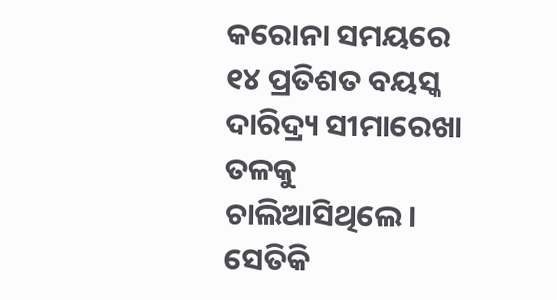କରୋନା ସମୟରେ ୧୪ ପ୍ରତିଶତ ବୟସ୍କ ଦାରିଦ୍ର୍ୟ ସୀମାରେଖା ତଳକୁ ଚାଲିଆସିଥିଲେ। ସେତିକି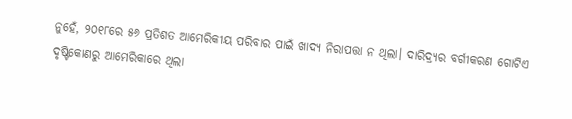ନୁହେଁ, ୨୦୧୮ରେ ୫୬ ପ୍ରତିଶତ ଆମେରିକୀୟ ପରିବାର ପାଇଁ ଖାଦ୍ୟ ନିରାପତ୍ତା ନ ଥିଲା। ଦାରିଦ୍ର୍ୟର ବର୍ଗୀକରଣ ଗୋଟିଏ ଦୃଷ୍ଟିକୋଣରୁ ଆମେରିକାରେ ଥିଲା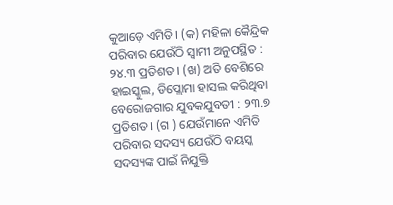କୁଆଡ଼େ ଏମିତି। (କ) ମହିଳା କୈନ୍ଦ୍ରିକ ପରିବାର ଯେଉଁଠି ସ୍ବାମୀ ଅନୁପସ୍ଥିତ : ୨୪.୩ ପ୍ରତିଶତ। (ଖ) ଅତି ବେଶିରେ ହାଇସ୍କୁଲ, ଡିପ୍ଲୋମା ହାସଲ କରିଥିବା ବେରୋଜଗାର ଯୁବକଯୁବତୀ : ୨୩.୭ ପ୍ରତିଶତ। (ଗ ) ଯେଉଁମାନେ ଏମିତି ପରିବାର ସଦସ୍ୟ ଯେଉଁଠି ବୟସ୍କ ସଦସ୍ୟଙ୍କ ପାଇଁ ନିଯୁକ୍ତି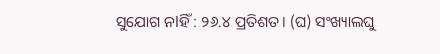ସୁଯୋଗ ନlହିଁ : ୨୬.୪ ପ୍ରତିଶତ। (ଘ) ସଂଖ୍ୟାଲଘୁ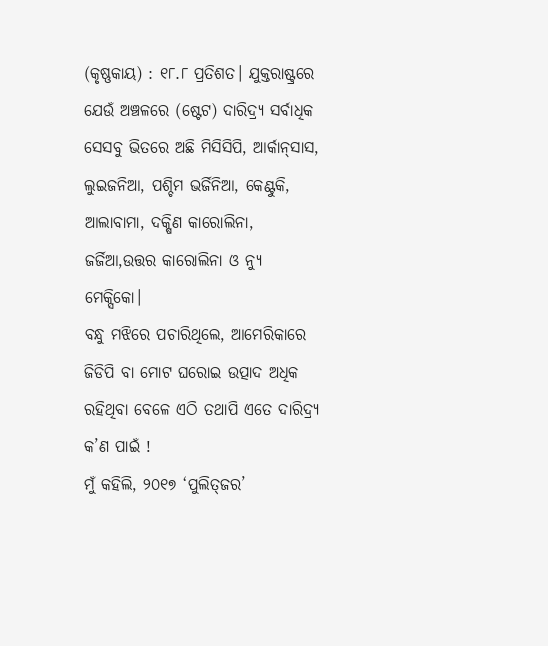(କୃଷ୍ଣକାୟ) : ୧୮.୮ ପ୍ରତିଶତ। ଯୁକ୍ତରାଷ୍ଟ୍ରରେ ଯେଉଁ ଅଞ୍ଚଳରେ (ଷ୍ଟେଟ) ଦାରିଦ୍ର୍ୟ ସର୍ବାଧିକ ସେସବୁ ଭିତରେ ଅଛି ମିସିସିପି, ଆର୍କାନ୍‌ସାସ, ଲୁଇଜନିଆ, ପଶ୍ଚିମ ଭର୍ଜିନିଆ, କେଣ୍ଟୁକି, ଆଲାବାମା, ଦକ୍ଷିଣ କାରୋଲିନା, ଜର୍ଜିଆ,ଉତ୍ତର କାରୋଲିନା ଓ ନ୍ୟୁ ମେକ୍ସିକୋ।
ବନ୍ଧୁ ମଝିରେ ପଚାରିଥିଲେ, ଆମେରିକାରେ ଜିଡିପି ବା ମୋଟ ଘରୋଇ ଉତ୍ପାଦ ଅଧିକ ରହିଥିବା ବେଳେ ଏଠି ତଥାପି ଏତେ ଦାରିଦ୍ର୍ୟ କ’ଣ ପାଇଁ !
ମୁଁ କହିଲି, ୨୦୧୭ ‘ପୁଲିତ୍‌ଜର’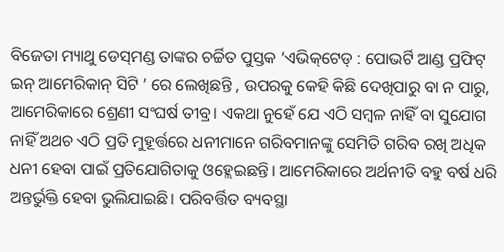ବିଜେତା ମ୍ୟାଥୁ ଡେସ୍‌ମଣ୍ଡ ତାଙ୍କର ଚର୍ଚ୍ଚିତ ପୁସ୍ତକ ‘ଏଭିକ୍‌ଟେଡ୍‌ : ପୋଭର୍ଟି ଆଣ୍ଡ ପ୍ରଫିଟ୍‌ ଇନ୍‌ ଆମେରିକାନ୍‌ ସିଟି ’ ରେ ଲେଖିଛନ୍ତି , ଉପରକୁ କେହି କିଛି ଦେଖିପାରୁ ବା ନ ପାରୁ, ଆମେରିକାରେ ଶ୍ରେଣୀ ସଂଘର୍ଷ ତୀବ୍ର। ଏକଥା ନୁହେଁ ଯେ ଏଠି ସମ୍ବଳ ନାହିଁ ବା ସୁଯୋଗ ନାହିଁ ଅଥଚ ଏଠି ପ୍ରତି ମୁହୂର୍ତ୍ତରେ ଧନୀମାନେ ଗରିବମାନଙ୍କୁ ସେମିତି ଗରିବ ରଖି ଅଧିକ ଧନୀ ହେବା ପାଇଁ ପ୍ରତିଯୋଗିତାକୁ ଓହ୍ଲେଇଛନ୍ତି। ଆମେରିକାରେ ଅର୍ଥନୀତି ବହୁ ବର୍ଷ ଧରି ଅନ୍ତର୍ଭୁକ୍ତି ହେବା ଭୁଲିଯାଇଛି। ପରିବର୍ତ୍ତିତ ବ୍ୟବସ୍ଥା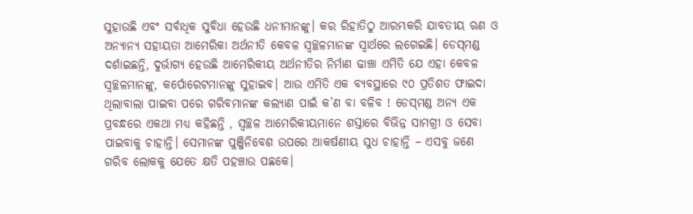ସୁହାଉଛି ଏବଂ ସର୍ବାଧିକ ସୁବିଧା ହେଉଛି ଧନୀମାନଙ୍କୁ। କର ରିହାତିଠୁ ଆରମ୍ଭକରି ଯାବତୀୟ ଋଣ ଓ ଅନ୍ୟାନ୍ୟ ସହାୟତା ଆମେରିକା ଅର୍ଥନୀତି କେବଳ ସ୍ବଚ୍ଛଳମାନଙ୍କ ସ୍ବାର୍ଥରେ ଲଗେଇଛି। ଡେସ୍‌ମଣ୍ଡ ଦର୍ଶାଇଛନ୍ତି, ଦୁର୍ଭାଗ୍ୟ ହେଉଛି ଆମେରିକୀୟ ଅର୍ଥନୀତିର ନିର୍ମାଣ ଢାଞ୍ଚା ଏମିତି ଯେ ଏହା କେବଳ ସ୍ବଚ୍ଛଳମାନଙ୍କୁ, କର୍ପୋରେଟମାନଙ୍କୁ ସୁହାଇବ। ଆଉ ଏମିତି ଏକ ବ୍ୟବସ୍ଥାରେ ୯୦ ପ୍ରତିଶତ ଫାଇଦା ଥିଲାବାଲା ପାଇବା ପରେ ଗରିବମାନଙ୍କ କଲ୍ୟାଣ ପାଇଁ କ’ଣ ବା ବଳିବ ! ଡେସ୍‌ମଣ୍ଡ ଅନ୍ୟ ଏକ ପ୍ରବନ୍ଧରେ ଏକଥା ମଧ୍ୟ କହିଛନ୍ତି , ସ୍ବଚ୍ଛଳ ଆମେରିକୀୟମାନେ ଶସ୍ତାରେ ବିଭିନ୍ନ ସାମଗ୍ରୀ ଓ ସେବା ପାଇବାକୁ ଚାହାନ୍ତି। ସେମାନଙ୍କ ପୁଞ୍ଜିନିବେଶ ଉପରେ ଆକର୍ଷଣୀୟ ସୁଧ ଚାହାନ୍ତି – ଏସବୁ ଜଣେ ଗରିବ ଲୋକକୁ ଯେତେ କ୍ଷତି ପହଞ୍ଚାଉ ପଛକେ।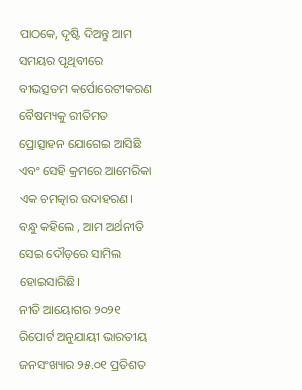ପାଠକେ, ଦୃଷ୍ଟି ଦିଅନ୍ତୁ ଆମ ସମୟର ପୃଥିବୀରେ ବୀଭତ୍ସତମ କର୍ପୋରେଟୀକରଣ ବୈଷମ୍ୟକୁ ରୀତିମତ ପ୍ରୋତ୍ସାହନ ଯୋଗେଇ ଆସିଛି ଏବଂ ସେହି କ୍ରମରେ ଆମେରିକା ଏକ ଚମତ୍କାର ଉଦାହରଣ। ବନ୍ଧୁ କହିଲେ , ଆମ ଅର୍ଥନୀତି ସେଇ ଦୌଡ଼ରେ ସାମିଲ ହୋଇସାରିଛି।
ନୀତି ଆୟୋଗର ୨୦୨୧ ରିପୋର୍ଟ ଅନୁଯାୟୀ ଭାରତୀୟ ଜନସଂଖ୍ୟାର ୨୫.୦୧ ପ୍ରତିଶତ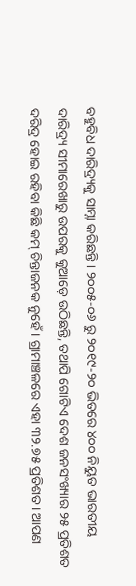ବହୁବିଧ ଦାରିଦ୍ର୍ୟକୁ ସାମ୍ନା କରିଛନ୍ତି। ୨୦୦୫-୦୬ ରୁ ୨୦୧୯-୨୦ ଭିତରେ ୪୦୦ ନିୟୁତ ଭାରତୀୟ ଦାରିଦ୍ର୍ୟ ସୀମାରେଖାରୁ ଉପରକୁ କୁଆଡ଼େ ଉଠିଛନ୍ତି, ତଥାପି ଗୋଟିଏ ଦେଶ ଜନସଂଖ୍ୟାର ୨୫ ପ୍ରତିଶତ ଦରିଦ୍ର ହୋଇ ରହିବା କିଛି କମ୍‌ ଚିନ୍ତାଜନକ ନୁହେଁ। ଗ୍ରାମାଞ୍ଚଳରେ ଏହା ୩୨.୭୫ ପ୍ରତିଶତ। ଆପଣ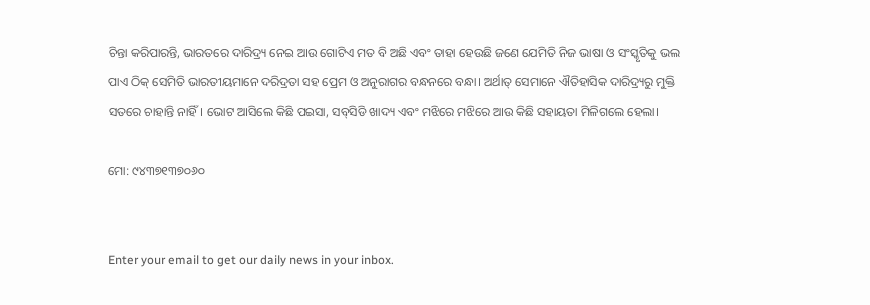ଚିନ୍ତା କରିପାରନ୍ତି, ଭାରତରେ ଦାରିଦ୍ର୍ୟ ନେଇ ଆଉ ଗୋଟିଏ ମତ ବି ଅଛି ଏବଂ ତାହା ହେଉଛି ଜଣେ ଯେମିତି ନିଜ ଭାଷା ଓ ସଂସ୍କୃତିକୁ ଭଲ ପାଏ ଠିକ୍‌ ସେମିତି ଭାରତୀୟମାନେ ଦରିଦ୍ରତା ସହ ପ୍ରେମ ଓ ଅନୁରାଗର ବନ୍ଧନରେ ବନ୍ଧା। ଅର୍ଥାତ୍‌ ସେମାନେ ଐତିହାସିକ ଦାରିଦ୍ର୍ୟରୁ ମୁକ୍ତି ସତରେ ଚାହାନ୍ତି ନାହିଁ। ଭୋଟ ଆସିଲେ କିଛି ପଇସା, ସବ୍‌ସିଡି ଖାଦ୍ୟ ଏବଂ ମଝିରେ ମଝିରେ ଆଉ କିଛି ସହାୟତା ମିଳିଗଲେ ହେଲା।

ମୋ: ୯୪୩୭୧୩୭୦୬୦


Enter your email to get our daily news in your inbox.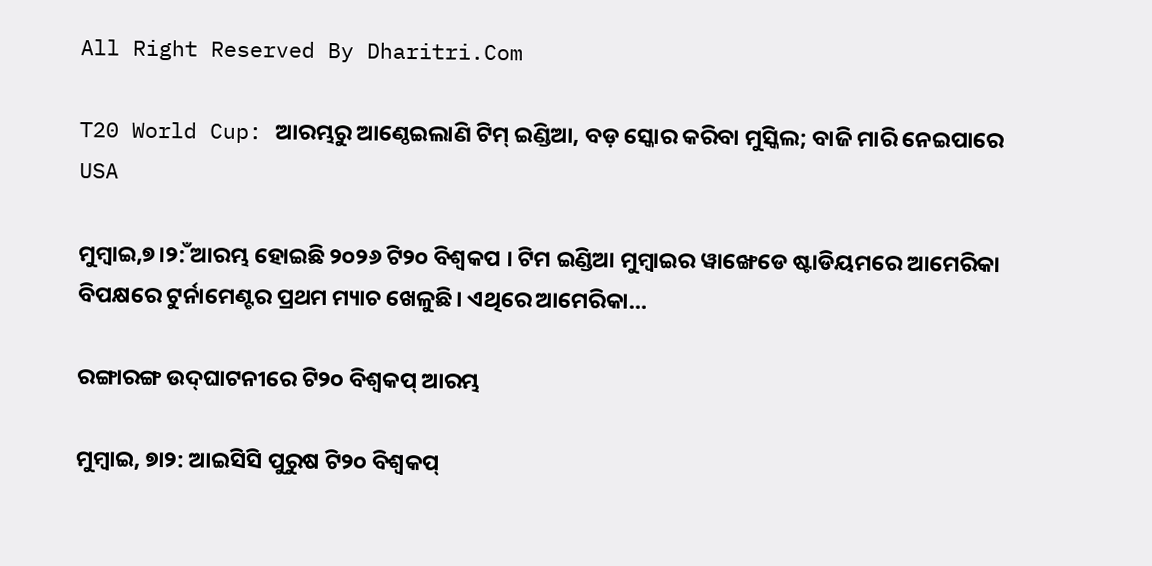All Right Reserved By Dharitri.Com

T20 World Cup: ଆରମ୍ଭରୁ ଆଣ୍ଠେଇଲାଣି ଟିମ୍‌ ଇଣ୍ଡିଆ, ବଡ଼ ସ୍କୋର କରିବା ମୁସ୍କିଲ; ବାଜି ମାରି ନେଇପାରେ USA

ମୁମ୍ବାଇ,୭।୨ଁ: ଆରମ୍ଭ ହୋଇଛି ୨୦୨୬ ଟି୨୦ ବିଶ୍ୱକପ । ଟିମ ଇଣ୍ଡିଆ ମୁମ୍ବାଇର ୱାଙ୍ଖେଡେ ଷ୍ଟାଡିୟମରେ ଆମେରିକା ବିପକ୍ଷରେ ଟୁର୍ନାମେଣ୍ଟର ପ୍ରଥମ ମ୍ୟାଚ ଖେଳୁଛି। ଏଥିରେ ଆମେରିକା…

ରଙ୍ଗାରଙ୍ଗ ଉଦ୍‌ଘାଟନୀରେ ଟି୨୦ ବିଶ୍ୱକପ୍‌ ଆରମ୍ଭ

ମୁମ୍ବାଇ, ୭ା୨: ଆଇସିସି ପୁରୁଷ ଟି୨୦ ବିଶ୍ୱକପ୍‌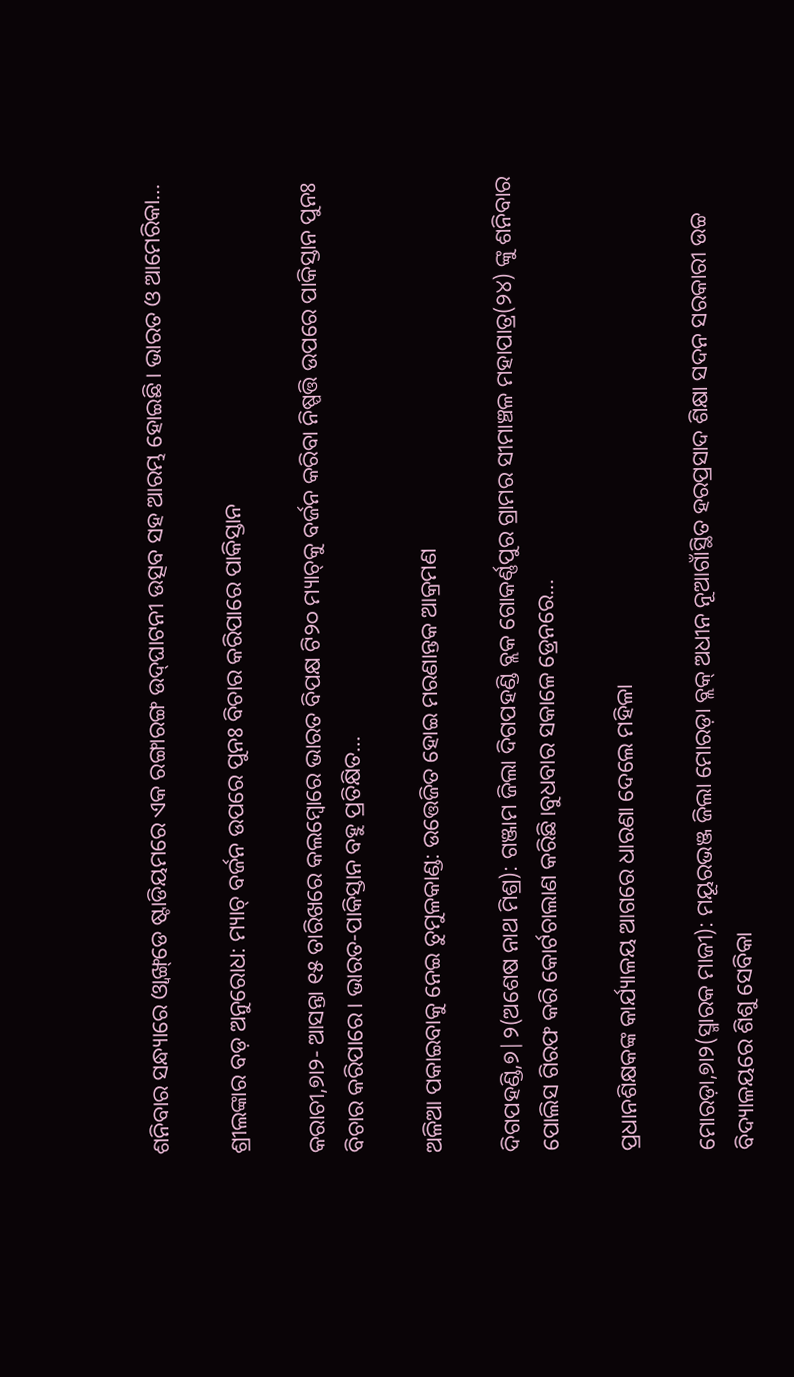ଶନିବାର ସନ୍ଧ୍ୟାରେ ଓ୍ବାଙ୍ଖ୍‌ଡେ ଷ୍ଟାଡିୟମରେ ଏକ ରଙ୍ଗାରଙ୍ଗ ଉଦ୍‌ଘାଟନୀ ଉତ୍ସବ ସହ ଆରମ୍ଭ ହୋଇଛି। ଭାରତ ଓ ଆମେରିକା…

ଶ୍ରୀଲଙ୍କାର ବଡ଼ ଅନୁରୋଧ: ମ୍ୟାଚ୍‌ ବର୍ଜନ ଉପରେ ପୁନଃ ବିଚାର କରିପାରେ ପାକିସ୍ତାନ

କରାଚୀ,୭ା୨- ଆସନ୍ତା ୧୫ ତାରିଖରେ କଲମ୍ବୋରେ ଭାରତ ବିପକ୍ଷ ଟି୨୦ ମ୍ୟାଚ୍‌କୁ ବର୍ଜନ କରିବା ନିଷ୍ପତ୍ତି ଉପରେ ପାକିସ୍ତାନ ପୁନଃ ବିଚାର କରିପାରେ। ଭାରତ-ପାକିସ୍ତାନ ବହୁ ପ୍ରତିକ୍ଷିତ…

ଅଳିଆ ପକାଇବାକୁ ନେଇ ତୁମୁଳକାଣ୍ଡ: ଉତ୍ତେଜିତ ହୋଇ ମରଣାନ୍ତକ ଆକ୍ରମଣ

ଦିଗପହଣ୍ଡି,୭|୨(ଅଶେଷ ନାଥ ମିଶ୍ର): ଗଞ୍ଜାମ ଜିଲା ଦିଗପହଣ୍ଡି ବ୍ଲକ ଗୋକର୍ଣ୍ଣପୁର ଗ୍ରାମର ସୀମାଞ୍ଚଳ ମହାପାତ୍ର(୨୪) ଙ୍କୁ ଶନିବାର ପୋଲିସ ଗିରଫ କରି କୋର୍ଟଚାଲାଣ କରିଛି।ବୁଧବାର ସକାଳେ ଡ୍ରେନରେ…

ପ୍ରଧାନଶିକ୍ଷକଙ୍କ କାର୍ଯ୍ୟାଳୟ ଆଗରେ ଧାରଣା ଦେଲେ ମହିଳା

ମୋରଡ଼ା,୭ା୨(ସ୍ମାରକ ମାଜୀ): ମୟୂରଭଞ୍ଜ ଜିଲା ମୋରଡ଼ା ବ୍ଲକ୍‌ ଅଧୀନ ନୂଆଗାଁସ୍ଥିତ ହରପ୍ରସାଦ ଶିକ୍ଷା ସଦନ ସରକାରୀ ଉଚ୍ଚ ବିଦ୍ୟାଳୟରେ ଶିଶୁ ସେବିକା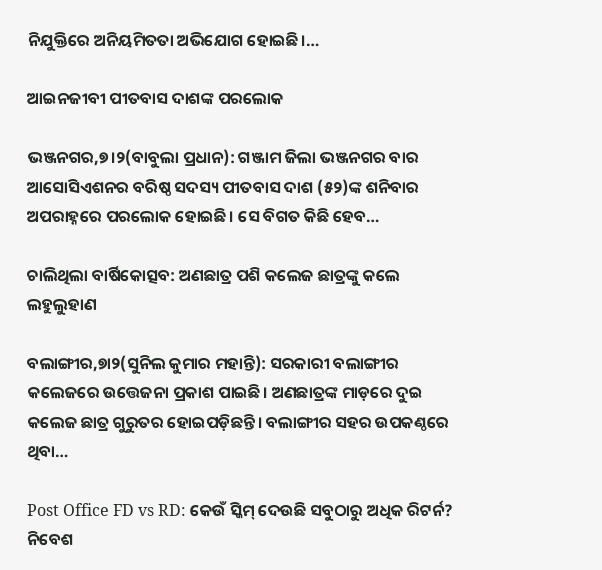ନିଯୁକ୍ତିରେ ଅନିୟମିତତା ଅଭିଯୋଗ ହୋଇଛି।…

ଆଇନଜୀବୀ ପୀତବାସ ଦାଶଙ୍କ ପରଲୋକ

ଭଞ୍ଜନଗର,୭।୨(ବାବୁଲା ପ୍ରଧାନ): ଗଞ୍ଜାମ ଜିଲା ଭଞ୍ଜନଗର ବାର ଆସୋସିଏଶନର ବରିଷ୍ଠ ସଦସ୍ୟ ପୀତବାସ ଦାଶ (୫୨)ଙ୍କ ଶନିବାର ଅପରାହ୍ନରେ ପରଲୋକ ହୋଇଛି। ସେ ବିଗତ କିଛି ହେବ…

ଚାଲିଥିଲା ବାର୍ଷିକୋତ୍ସବ: ଅଣଛାତ୍ର ପଶି କଲେଜ ଛାତ୍ରଙ୍କୁ କଲେ ଲହୁଲୁହାଣ

ବଲାଙ୍ଗୀର,୭ା୨(ସୁନିଲ କୁମାର ମହାନ୍ତି): ସରକାରୀ ବଲାଙ୍ଗୀର କଲେଜରେ ଉତ୍ତେଜନା ପ୍ରକାଶ ପାଇଛି। ଅଣଛାତ୍ରଙ୍କ ମାଡ଼ରେ ଦୁଇ କଲେଜ ଛାତ୍ର ଗୁରୁତର ହୋଇପଡ଼ିଛନ୍ତି। ବଲାଙ୍ଗୀର ସହର ଉପକଣ୍ଠରେ ଥିବା…

Post Office FD vs RD: କେଉଁ ସ୍କିମ୍‌ ଦେଉଛି ସବୁଠାରୁ ଅଧିକ ରିଟର୍ନ? ନିବେଶ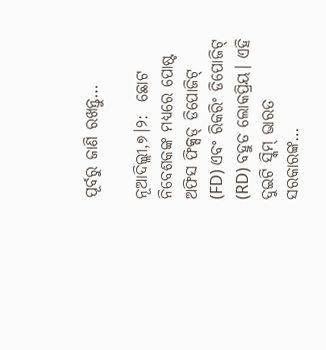ପୂର୍ବରୁ ଜାଣି ରଖନ୍ତୁ…

ନୂଆଦିଲ୍ଲୀ,୭।୨:  ଛୋଟ ନିବେଶକଙ୍କ ମଧ୍ୟରେ ପୋଷ୍ଟ ଅଫିସ ଫିକ୍ସଡ୍ ଡିପୋଜିଟ୍ (FD) ଏବଂ ରିକରିଂ ଡିପୋଜିଟ୍ (RD) ବହୁତ ଲୋକପ୍ରିୟ। ଏହି ଦୁଇଟି ସ୍କିମ୍ ଭାରତ ସରକାରଙ୍କ…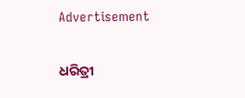Advertisement

ଧରିତ୍ରୀ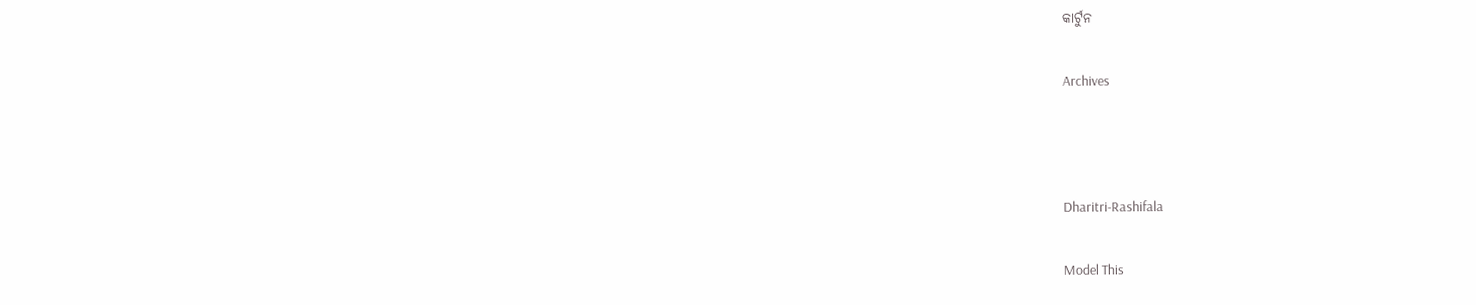କାର୍ଟୁନ

Archives



Dharitri-Rashifala

Model This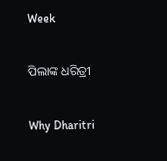Week

ପିଲାଙ୍କ ଧରିତ୍ରୀ

Why Dharitri